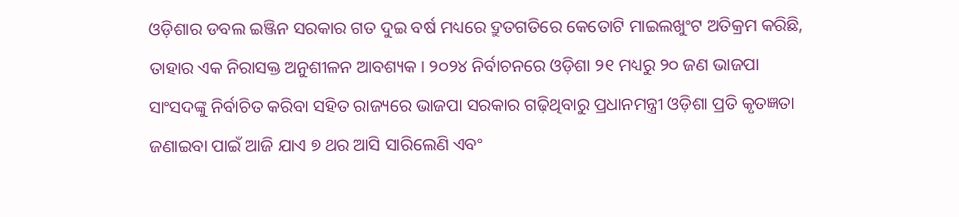ଓଡ଼ିଶାର ଡବଲ ଇଞ୍ଜିନ ସରକାର ଗତ ଦୁଇ ବର୍ଷ ମଧ୍ୟରେ ଦ୍ରୁତଗତିରେ କେତୋଟି ମାଇଲଖୁଂଟ ଅତିକ୍ରମ କରିଛି, ତାହାର ଏକ ନିରାସକ୍ତ ଅନୁଶୀଳନ ଆବଶ୍ୟକ। ୨୦୨୪ ନିର୍ବାଚନରେ ଓଡ଼ିଶା ୨୧ ମଧ୍ୟରୁ ୨୦ ଜଣ ଭାଜପା ସାଂସଦଙ୍କୁ ନିର୍ବାଚିତ କରିବା ସହିତ ରାଜ୍ୟରେ ଭାଜପା ସରକାର ଗଢ଼ିଥିବାରୁ ପ୍ରଧାନମନ୍ତ୍ରୀ ଓଡ଼ିଶା ପ୍ରତି କୃତଜ୍ଞତା ଜଣାଇବା ପାଇଁ ଆଜି ଯାଏ ୭ ଥର ଆସି ସାରିଲେଣି ଏବଂ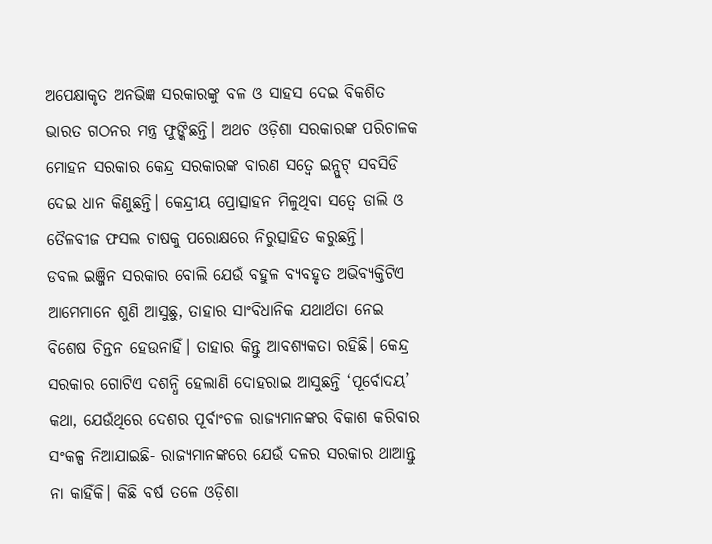ଅପେକ୍ଷାକୃତ ଅନଭିଜ୍ଞ ସରକାରଙ୍କୁ ବଳ ଓ ସାହସ ଦେଇ ବିକଶିତ ଭାରତ ଗଠନର ମନ୍ତ୍ର ଫୁଙ୍କିଛନ୍ତି। ଅଥଚ ଓଡ଼ିଶା ସରକାରଙ୍କ ପରିଚାଳକ ମୋହନ ସରକାର କେନ୍ଦ୍ର ସରକାରଙ୍କ ବାରଣ ସତ୍ୱେ ଇନ୍ପୁଟ୍ ସବସିଡି ଦେଇ ଧାନ କିଣୁଛନ୍ତି। କେନ୍ଦ୍ରୀୟ ପ୍ରୋତ୍ସାହନ ମିଳୁଥିବା ସତ୍ୱେ ଡାଲି ଓ ତୈଳବୀଜ ଫସଲ ଚାଷକୁ ପରୋକ୍ଷରେ ନିରୁତ୍ସାହିତ କରୁଛନ୍ତି।
ଡବଲ ଇଞ୍ଜିନ ସରକାର ବୋଲି ଯେଉଁ ବହୁଳ ବ୍ୟବହୃତ ଅଭିବ୍ୟକ୍ତିଟିଏ ଆମେମାନେ ଶୁଣି ଆସୁଛୁ, ତାହାର ସାଂବିଧାନିକ ଯଥାର୍ଥତା ନେଇ ବିଶେଷ ଚିନ୍ତନ ହେଉନାହିଁ। ତାହାର କିନ୍ତୁ ଆବଶ୍ୟକତା ରହିଛି। କେନ୍ଦ୍ର ସରକାର ଗୋଟିଏ ଦଶନ୍ଧି ହେଲାଣି ଦୋହରାଇ ଆସୁଛନ୍ତି ‘ପୂର୍ବୋଦୟ’ କଥା, ଯେଉଁଥିରେ ଦେଶର ପୂର୍ବାଂଚଳ ରାଜ୍ୟମାନଙ୍କର ବିକାଶ କରିବାର ସଂକଳ୍ପ ନିଆଯାଇଛି- ରାଜ୍ୟମାନଙ୍କରେ ଯେଉଁ ଦଳର ସରକାର ଥାଆନ୍ତୁ ନା କାହିଁକି। କିଛି ବର୍ଷ ତଳେ ଓଡ଼ିଶା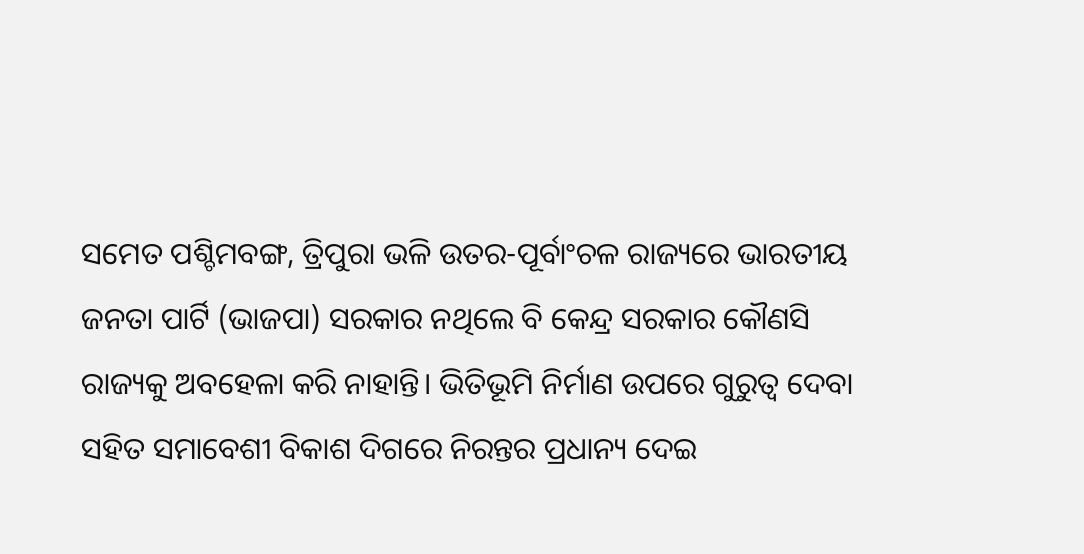ସମେତ ପଶ୍ଚିମବଙ୍ଗ, ତ୍ରିପୁରା ଭଳି ଉତର-ପୂର୍ବାଂଚଳ ରାଜ୍ୟରେ ଭାରତୀୟ ଜନତା ପାର୍ଟି (ଭାଜପା) ସରକାର ନଥିଲେ ବି କେନ୍ଦ୍ର ସରକାର କୌଣସି ରାଜ୍ୟକୁ ଅବହେଳା କରି ନାହାନ୍ତି। ଭିତିଭୂମି ନିର୍ମାଣ ଉପରେ ଗୁରୁତ୍ୱ ଦେବା ସହିତ ସମାବେଶୀ ବିକାଶ ଦିଗରେ ନିରନ୍ତର ପ୍ରଧାନ୍ୟ ଦେଇ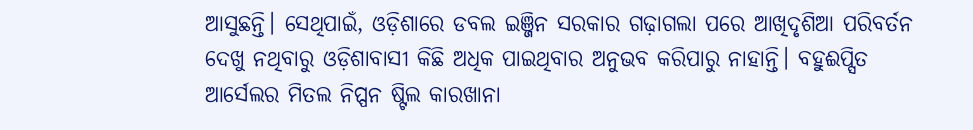ଆସୁଛନ୍ତି। ସେଥିପାଇଁ, ଓଡ଼ିଶାରେ ଡବଲ ଇଞ୍ଜିନ ସରକାର ଗଢ଼ାଗଲା ପରେ ଆଖିଦୃଶିଆ ପରିବର୍ତନ ଦେଖୁ ନଥିବାରୁ ଓଡ଼ିଶାବାସୀ କିଛି ଅଧିକ ପାଇଥିବାର ଅନୁଭବ କରିପାରୁ ନାହାନ୍ତି। ବହୁଈପ୍ସିତ ଆର୍ସେଲର ମିତଲ ନିପ୍ପନ ଷ୍ଟିଲ କାରଖାନା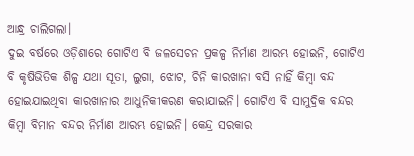ଆନ୍ଧ୍ର ଚାଲିଗଲା।
ଦୁଇ ବର୍ଷରେ ଓଡ଼ିଶାରେ ଗୋଟିଏ ବି ଜଳସେଚନ ପ୍ରକଳ୍ପ ନିର୍ମାଣ ଆରମ୍ଭ ହୋଇନି, ଗୋଟିଏ ବି କୃଷିଭିତିକ ଶିଳ୍ପ ଯଥା ସୂତା, ଲୁଗା, ଝୋଟ, ଚିନି କାରଖାନା ବସି ନାହିଁ କିମ୍ବା ବନ୍ଦ ହୋଇଯାଇଥିବା କାରଖାନାର ଆଧୁନିକୀକରଣ କରାଯାଇନି। ଗୋଟିଏ ବି ସାମୁଦ୍ରିକ ବନ୍ଦର କିମ୍ବା ବିମାନ ବନ୍ଦର ନିର୍ମାଣ ଆରମ୍ଭ ହୋଇନି। କେନ୍ଦ୍ର ସରକାର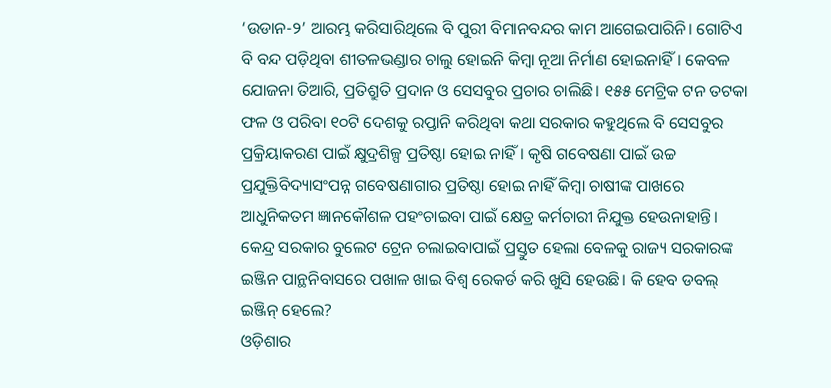‘ଉଡାନ-୨’ ଆରମ୍ଭ କରିସାରିଥିଲେ ବି ପୁରୀ ବିମାନବନ୍ଦର କାମ ଆଗେଇପାରିନି। ଗୋଟିଏ ବି ବନ୍ଦ ପଡ଼ିଥିବା ଶୀତଳଭଣ୍ଡାର ଚାଲୁ ହୋଇନି କିମ୍ବା ନୂଆ ନିର୍ମାଣ ହୋଇନାହିଁ। କେବଳ ଯୋଜନା ତିଆରି, ପ୍ରତିଶ୍ରୁତି ପ୍ରଦାନ ଓ ସେସବୁର ପ୍ରଚାର ଚାଲିଛି। ୧୫୫ ମେଟ୍ରିକ ଟନ ତଟକା ଫଳ ଓ ପରିବା ୧୦ଟି ଦେଶକୁ ରପ୍ତାନି କରିଥିବା କଥା ସରକାର କହୁଥିଲେ ବି ସେସବୁର ପ୍ରକ୍ରିୟାକରଣ ପାଇଁ କ୍ଷୁଦ୍ରଶିଳ୍ପ ପ୍ରତିଷ୍ଠା ହୋଇ ନାହିଁ। କୃଷି ଗବେଷଣା ପାଇଁ ଉଚ୍ଚ ପ୍ରଯୁକ୍ତିବିଦ୍ୟାସଂପନ୍ନ ଗବେଷଣାଗାର ପ୍ରତିଷ୍ଠା ହୋଇ ନାହିଁ କିମ୍ବା ଚାଷୀଙ୍କ ପାଖରେ ଆଧୁନିକତମ ଜ୍ଞାନକୌଶଳ ପହଂଚାଇବା ପାଇଁ କ୍ଷେତ୍ର କର୍ମଚାରୀ ନିଯୁକ୍ତ ହେଉନାହାନ୍ତି। କେନ୍ଦ୍ର ସରକାର ବୁଲେଟ ଟ୍ରେନ ଚଲାଇବାପାଇଁ ପ୍ରସ୍ତୁତ ହେଲା ବେଳକୁ ରାଜ୍ୟ ସରକାରଙ୍କ ଇଞ୍ଜିନ ପାନ୍ଥନିବାସରେ ପଖାଳ ଖାଇ ବିଶ୍ୱ ରେକର୍ଡ କରି ଖୁସି ହେଉଛି। କି ହେବ ଡବଲ୍ ଇଞ୍ଜିନ୍ ହେଲେ?
ଓଡ଼ିଶାର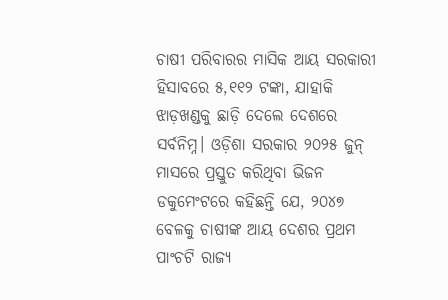ଚାଷୀ ପରିବାରର ମାସିକ ଆୟ ସରକାରୀ ହିସାବରେ ୫,୧୧୨ ଟଙ୍କା, ଯାହାକି ଝାଡ଼ଖଣ୍ଡକୁ ଛାଡ଼ି ଦେଲେ ଦେଶରେ ସର୍ବନିମ୍ନ। ଓଡ଼ିଶା ସରକାର ୨୦୨୫ ଜୁନ୍ ମାସରେ ପ୍ରସ୍ତୁତ କରିଥିବା ଭିଜନ ଡକୁମେଂଟରେ କହିଛନ୍ତି ଯେ, ୨୦୪୭ ବେଳକୁ ଚାଷୀଙ୍କ ଆୟ ଦେଶର ପ୍ରଥମ ପାଂଚଟି ରାଜ୍ୟ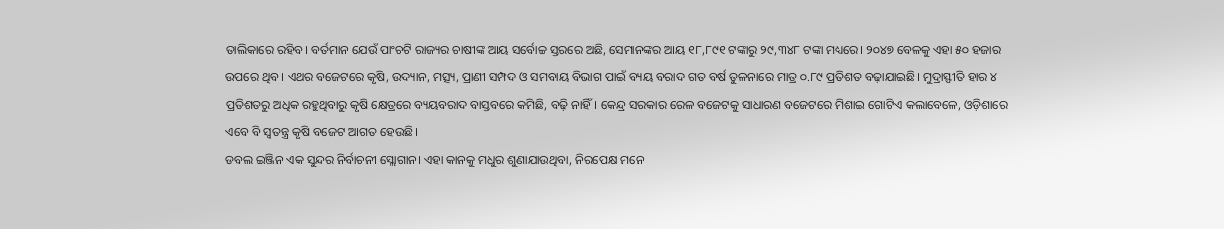ତାଲିକାରେ ରହିବ। ବର୍ତମାନ ଯେଉଁ ପାଂଚଟି ରାଜ୍ୟର ଚାଷୀଙ୍କ ଆୟ ସର୍ବୋଚ୍ଚ ସ୍ତରରେ ଅଛି, ସେମାନଙ୍କର ଆୟ ୧୮,୮୯୧ ଟଙ୍କାରୁ ୨୯,୩୪୮ ଟଙ୍କା ମଧ୍ୟରେ। ୨୦୪୭ ବେଳକୁ ଏହା ୫୦ ହଜାର ଉପରେ ଥିବ। ଏଥର ବଜେଟରେ କୃଷି, ଉଦ୍ୟାନ, ମତ୍ସ୍ୟ, ପ୍ରାଣୀ ସମ୍ପଦ ଓ ସମବାୟ ବିଭାଗ ପାଇଁ ବ୍ୟୟ ବରାଦ ଗତ ବର୍ଷ ତୁଳନାରେ ମାତ୍ର ୦.୮୯ ପ୍ରତିଶତ ବଢ଼ାଯାଇଛି। ମୁଦ୍ରାସ୍ଫୀତି ହାର ୪ ପ୍ରତିଶତରୁ ଅଧିକ ରହୁଥିବାରୁ କୃଷି କ୍ଷେତ୍ରରେ ବ୍ୟୟବରାଦ ବାସ୍ତବରେ କମିଛି, ବଢ଼ି ନାହିଁ। କେନ୍ଦ୍ର ସରକାର ରେଳ ବଜେଟକୁ ସାଧାରଣ ବଜେଟରେ ମିଶାଇ ଗୋଟିଏ କଲାବେଳେ, ଓଡ଼ିଶାରେ ଏବେ ବି ସ୍ୱତନ୍ତ୍ର କୃଷି ବଜେଟ ଆଗତ ହେଉଛି।
ଡବଲ ଇଞ୍ଜିନ ଏକ ସୁନ୍ଦର ନିର୍ବାଚନୀ ସ୍ଲୋଗାନ। ଏହା କାନକୁ ମଧୁର ଶୁଣାଯାଉଥିବା, ନିରପେକ୍ଷ ମନେ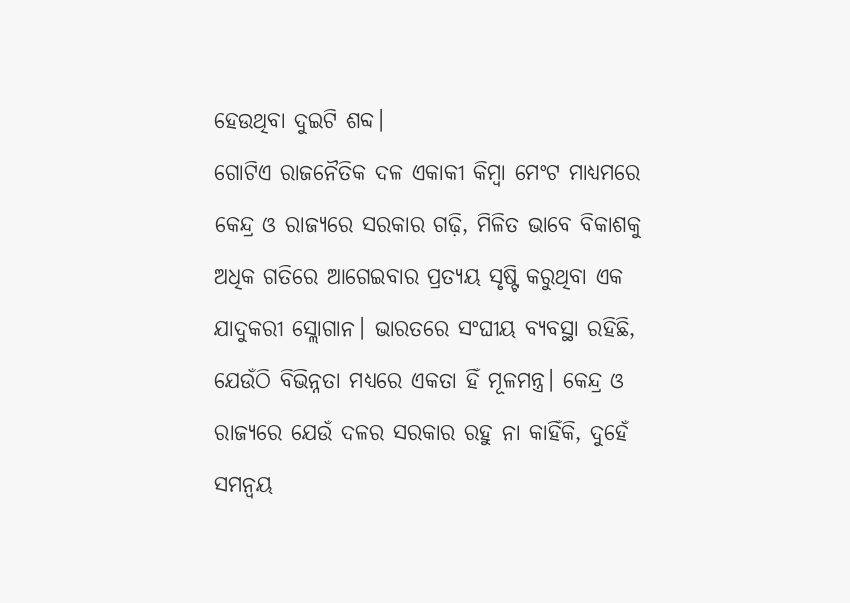ହେଉଥିବା ଦୁଇଟି ଶବ୍ଦ।
ଗୋଟିଏ ରାଜନୈତିକ ଦଳ ଏକାକୀ କିମ୍ବା ମେଂଟ ମାଧ୍ୟମରେ କେନ୍ଦ୍ର ଓ ରାଜ୍ୟରେ ସରକାର ଗଢ଼ି, ମିଳିତ ଭାବେ ବିକାଶକୁ ଅଧିକ ଗତିରେ ଆଗେଇବାର ପ୍ରତ୍ୟୟ ସୃଷ୍ଟି କରୁଥିବା ଏକ ଯାଦୁକରୀ ସ୍ଲୋଗାନ। ଭାରତରେ ସଂଘୀୟ ବ୍ୟବସ୍ଥା ରହିଛି, ଯେଉଁଠି ବିଭିନ୍ନତା ମଧ୍ୟରେ ଏକତା ହିଁ ମୂଳମନ୍ତ୍ର। କେନ୍ଦ୍ର ଓ ରାଜ୍ୟରେ ଯେଉଁ ଦଳର ସରକାର ରହୁ ନା କାହିଁକି, ଦୁହେଁ ସମନ୍ୱୟ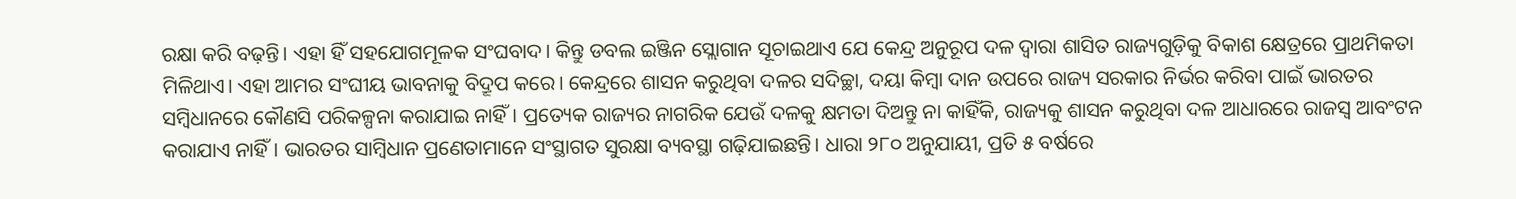ରକ୍ଷା କରି ବଢ଼ନ୍ତି। ଏହା ହିଁ ସହଯୋଗମୂଳକ ସଂଘବାଦ। କିନ୍ତୁ ଡବଲ ଇଞ୍ଜିନ ସ୍ଲୋଗାନ ସୂଚାଇଥାଏ ଯେ କେନ୍ଦ୍ର ଅନୁରୂପ ଦଳ ଦ୍ୱାରା ଶାସିତ ରାଜ୍ୟଗୁଡ଼ିକୁ ବିକାଶ କ୍ଷେତ୍ରରେ ପ୍ରାଥମିକତା ମିଳିଥାଏ। ଏହା ଆମର ସଂଘୀୟ ଭାବନାକୁ ବିଦ୍ରୂପ କରେ। କେନ୍ଦ୍ରରେ ଶାସନ କରୁଥିବା ଦଳର ସଦିଚ୍ଛା, ଦୟା କିମ୍ବା ଦାନ ଉପରେ ରାଜ୍ୟ ସରକାର ନିର୍ଭର କରିବା ପାଇଁ ଭାରତର ସମ୍ବିଧାନରେ କୌଣସି ପରିକଳ୍ପନା କରାଯାଇ ନାହିଁ। ପ୍ରତ୍ୟେକ ରାଜ୍ୟର ନାଗରିକ ଯେଉଁ ଦଳକୁ କ୍ଷମତା ଦିଅନ୍ତୁ ନା କାହିଁକି, ରାଜ୍ୟକୁ ଶାସନ କରୁଥିବା ଦଳ ଆଧାରରେ ରାଜସ୍ୱ ଆବଂଟନ କରାଯାଏ ନାହିଁ। ଭାରତର ସାମ୍ବିଧାନ ପ୍ରଣେତାମାନେ ସଂସ୍ଥାଗତ ସୁରକ୍ଷା ବ୍ୟବସ୍ଥା ଗଢ଼ିଯାଇଛନ୍ତି। ଧାରା ୨୮୦ ଅନୁଯାୟୀ, ପ୍ରତି ୫ ବର୍ଷରେ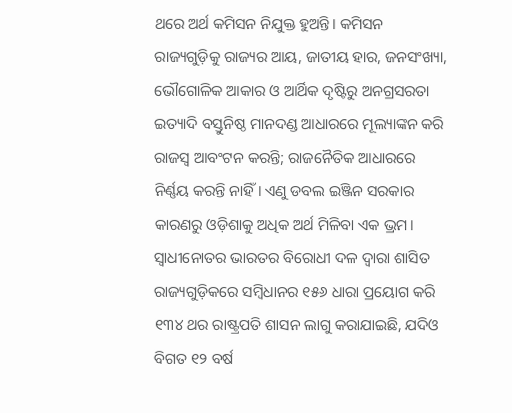ଥରେ ଅର୍ଥ କମିସନ ନିଯୁକ୍ତ ହୁଅନ୍ତି। କମିସନ ରାଜ୍ୟଗୁଡ଼ିକୁ ରାଜ୍ୟର ଆୟ, ଜାତୀୟ ହାର, ଜନସଂଖ୍ୟା, ଭୌଗୋଳିକ ଆକାର ଓ ଆର୍ଥିକ ଦୃଷ୍ଟିରୁ ଅନଗ୍ରସରତା ଇତ୍ୟାଦି ବସ୍ତୁନିଷ୍ଠ ମାନଦଣ୍ଡ ଆଧାରରେ ମୂଲ୍ୟାଙ୍କନ କରି ରାଜସ୍ୱ ଆବଂଟନ କରନ୍ତି; ରାଜନୈତିକ ଆଧାରରେ ନିର୍ଣ୍ଣୟ କରନ୍ତି ନାହିଁ। ଏଣୁ ଡବଲ ଇଞ୍ଜିନ ସରକାର କାରଣରୁ ଓଡ଼ିଶାକୁ ଅଧିକ ଅର୍ଥ ମିଳିବା ଏକ ଭ୍ରମ।
ସ୍ୱାଧୀନୋତର ଭାରତର ବିରୋଧୀ ଦଳ ଦ୍ୱାରା ଶାସିତ ରାଜ୍ୟଗୁଡ଼ିକରେ ସମ୍ବିଧାନର ୧୫୬ ଧାରା ପ୍ରୟୋଗ କରି ୧୩୪ ଥର ରାଷ୍ଟ୍ରପତି ଶାସନ ଲାଗୁ କରାଯାଇଛି, ଯଦିଓ ବିଗତ ୧୨ ବର୍ଷ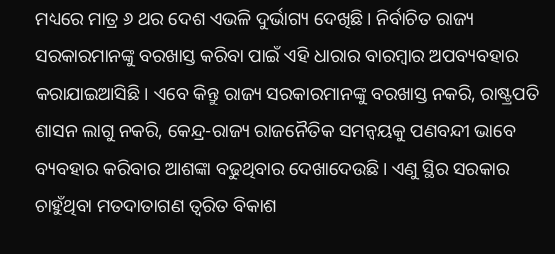ମଧ୍ୟରେ ମାତ୍ର ୬ ଥର ଦେଶ ଏଭଳି ଦୁର୍ଭାଗ୍ୟ ଦେଖିଛି। ନିର୍ବାଚିତ ରାଜ୍ୟ ସରକାରମାନଙ୍କୁ ବରଖାସ୍ତ କରିବା ପାଇଁ ଏହି ଧାରାର ବାରମ୍ବାର ଅପବ୍ୟବହାର କରାଯାଇଆସିଛି। ଏବେ କିନ୍ତୁ ରାଜ୍ୟ ସରକାରମାନଙ୍କୁ ବରଖାସ୍ତ ନକରି, ରାଷ୍ଟ୍ରପତି ଶାସନ ଲାଗୁ ନକରି, କେନ୍ଦ୍ର-ରାଜ୍ୟ ରାଜନୈତିକ ସମନ୍ୱୟକୁ ପଣବନ୍ଦୀ ଭାବେ ବ୍ୟବହାର କରିବାର ଆଶଙ୍କା ବଢୁଥିବାର ଦେଖାଦେଉଛି। ଏଣୁ ସ୍ଥିର ସରକାର ଚାହୁଁଥିବା ମତଦାତାଗଣ ତ୍ୱରିତ ବିକାଶ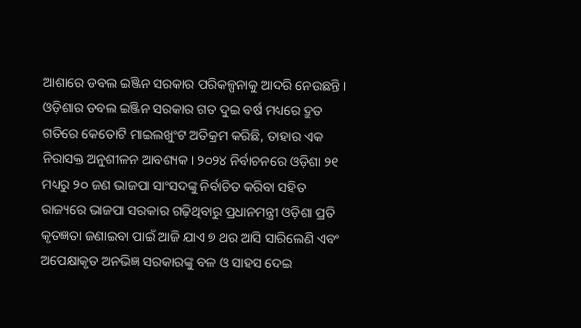ଆଶାରେ ଡବଲ ଇଞ୍ଜିନ ସରକାର ପରିକଳ୍ପନାକୁ ଆଦରି ନେଉଛନ୍ତି।
ଓଡ଼ିଶାର ଡବଲ ଇଞ୍ଜିନ ସରକାର ଗତ ଦୁଇ ବର୍ଷ ମଧ୍ୟରେ ଦ୍ରୁତ ଗତିରେ କେତୋଟି ମାଇଲଖୁଂଟ ଅତିକ୍ରମ କରିଛି, ତାହାର ଏକ ନିରାସକ୍ତ ଅନୁଶୀଳନ ଆବଶ୍ୟକ। ୨୦୨୪ ନିର୍ବାଚନରେ ଓଡ଼ିଶା ୨୧ ମଧ୍ୟରୁ ୨୦ ଜଣ ଭାଜପା ସାଂସଦଙ୍କୁ ନିର୍ବାଚିତ କରିବା ସହିତ ରାଜ୍ୟରେ ଭାଜପା ସରକାର ଗଢ଼ିଥିବାରୁ ପ୍ରଧାନମନ୍ତ୍ରୀ ଓଡ଼ିଶା ପ୍ରତି କୃତଜ୍ଞତା ଜଣାଇବା ପାଇଁ ଆଜି ଯାଏ ୭ ଥର ଆସି ସାରିଲେଣି ଏବଂ ଅପେକ୍ଷାକୃତ ଅନଭିଜ୍ଞ ସରକାରଙ୍କୁ ବଳ ଓ ସାହସ ଦେଇ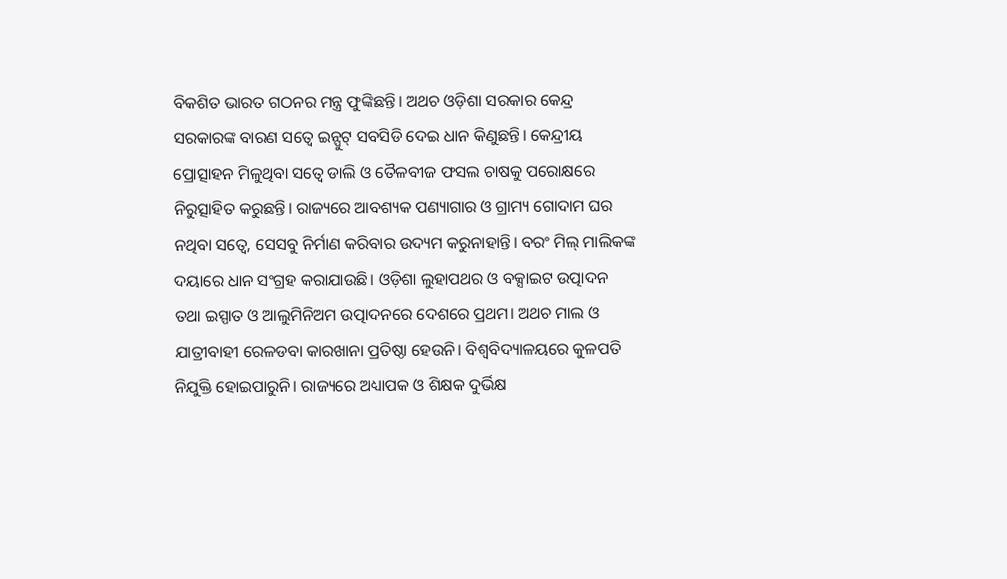ବିକଶିତ ଭାରତ ଗଠନର ମନ୍ତ୍ର ଫୁଙ୍କିଛନ୍ତି। ଅଥଚ ଓଡ଼ିଶା ସରକାର କେନ୍ଦ୍ର ସରକାରଙ୍କ ବାରଣ ସତ୍ୱେ ଇନ୍ପୁଟ୍ ସବସିଡି ଦେଇ ଧାନ କିଣୁଛନ୍ତି। କେନ୍ଦ୍ରୀୟ ପ୍ରୋତ୍ସାହନ ମିଳୁଥିବା ସତ୍ୱେ ଡାଲି ଓ ତୈଳବୀଜ ଫସଲ ଚାଷକୁ ପରୋକ୍ଷରେ ନିରୁତ୍ସାହିତ କରୁଛନ୍ତି। ରାଜ୍ୟରେ ଆବଶ୍ୟକ ପଣ୍ୟାଗାର ଓ ଗ୍ରାମ୍ୟ ଗୋଦାମ ଘର ନଥିବା ସତ୍ୱେ, ସେସବୁ ନିର୍ମାଣ କରିବାର ଉଦ୍ୟମ କରୁନାହାନ୍ତି। ବରଂ ମିଲ୍ ମାଲିକଙ୍କ ଦୟାରେ ଧାନ ସଂଗ୍ରହ କରାଯାଉଛି। ଓଡ଼ିଶା ଲୁହାପଥର ଓ ବକ୍ସାଇଟ ଉତ୍ପାଦନ ତଥା ଇସ୍ପାତ ଓ ଆଲୁମିନିଅମ ଉତ୍ପାଦନରେ ଦେଶରେ ପ୍ରଥମ। ଅଥଚ ମାଲ ଓ ଯାତ୍ରୀବାହୀ ରେଳଡବା କାରଖାନା ପ୍ରତିଷ୍ଠା ହେଉନି। ବିଶ୍ୱବିଦ୍ୟାଳୟରେ କୁଳପତି ନିଯୁକ୍ତି ହୋଇପାରୁନି। ରାଜ୍ୟରେ ଅଧ୍ୟାପକ ଓ ଶିକ୍ଷକ ଦୁର୍ଭିକ୍ଷ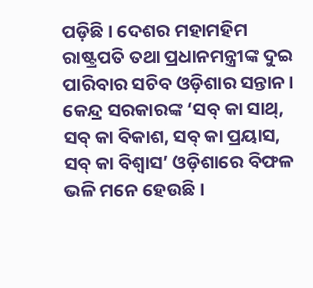ପଡ଼ିଛି। ଦେଶର ମହାମହିମ ରାଷ୍ଟ୍ରପତି ତଥା ପ୍ରଧାନମନ୍ତ୍ରୀଙ୍କ ଦୁଇ ପାରିବାର ସଚିବ ଓଡ଼ିଶାର ସନ୍ତାନ। କେନ୍ଦ୍ର ସରକାରଙ୍କ ‘ସବ୍ କା ସାଥ୍, ସବ୍ କା ବିକାଶ, ସବ୍ କା ପ୍ରୟାସ, ସବ୍ କା ବିଶ୍ୱାସ’ ଓଡ଼ିଶାରେ ବିଫଳ ଭଳି ମନେ ହେଉଛି।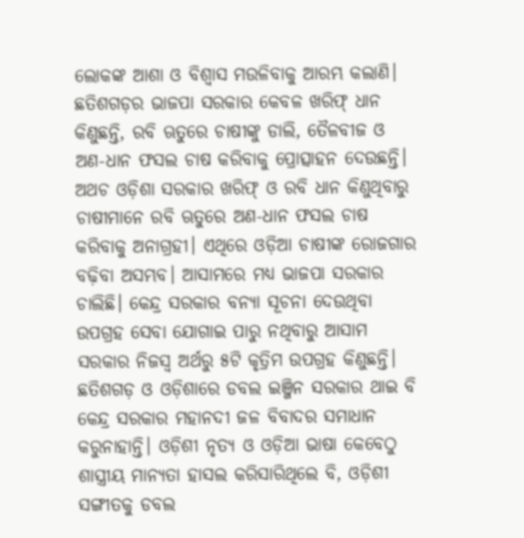ଲୋକଙ୍କ ଆଶା ଓ ବିଶ୍ୱାସ ମଉଳିବାକୁ ଆରମ୍ଭ କଲାଣି।
ଛତିଶଗଡ଼ର ଭାଜପା ସରକାର କେବଳ ଖରିଫ୍ ଧାନ କିଣୁଛନ୍ତି, ରବି ଋତୁରେ ଚାଷୀଙ୍କୁ ଡାଲି, ତୈଳବୀଜ ଓ ଅଣ-ଧାନ ଫସଲ ଚାଷ କରିବାକୁ ପ୍ରୋତ୍ସାହନ ଦେଉଛନ୍ତି। ଅଥଚ ଓଡ଼ିଶା ସରକାର ଖରିଫ୍ ଓ ରବି ଧାନ କିଣୁଥିବାରୁ ଚାଷୀମାନେ ରବି ଋତୁରେ ଅଣ-ଧାନ ଫସଲ ଚାଷ କରିବାକୁ ଅନାଗ୍ରହୀ। ଏଥିରେ ଓଡ଼ିଆ ଚାଷୀଙ୍କ ରୋଜଗାର ବଢ଼ିବା ଅସମ୍ଭବ। ଆସାମରେ ମଧ୍ୟ ଭାଜପା ସରକାର ଚାଲିଛି। କେନ୍ଦ୍ର ସରକାର ବନ୍ୟା ସୂଚନା ଦେଉଥିବା ଉପଗ୍ରହ ସେବା ଯୋଗାଇ ପାରୁ ନଥିବାରୁ ଆସାମ ସରକାର ନିଜସ୍ୱ ଅର୍ଥରୁ ୫ଟି କୃତ୍ରିମ ଉପଗ୍ରହ କିଣୁଛନ୍ତି। ଛତିଶଗଡ଼ ଓ ଓଡ଼ିଶାରେ ଡବଲ ଇଞ୍ଜିନ ସରକାର ଥାଇ ବି କେନ୍ଦ୍ର ସରକାର ମହାନଦୀ ଜଳ ବିବାଦର ସମାଧାନ କରୁନାହାନ୍ତି। ଓଡ଼ିଶୀ ନୃତ୍ୟ ଓ ଓଡ଼ିଆ ଭାଷା କେବେଠୁ ଶାସ୍ତ୍ରୀୟ ମାନ୍ୟତା ହାସଲ କରିସାରିଥିଲେ ବି, ଓଡ଼ିଶୀ ସଙ୍ଗୀତକୁ ଡବଲ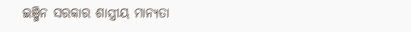ଇଞ୍ଜିନ ସରକାର ଶାସ୍ତ୍ରୀୟ ମାନ୍ୟତା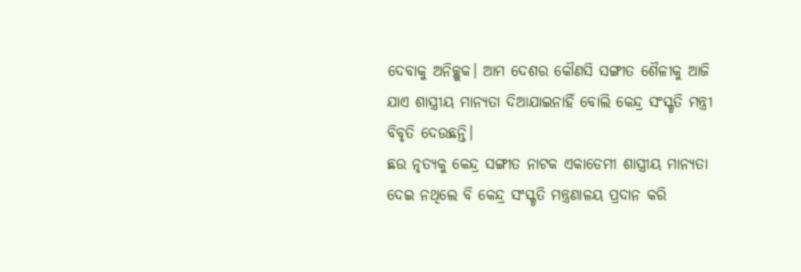ଦେବାକୁ ଅନିଚ୍ଛୁକ। ଆମ ଦେଶର କୌଣସି ସଙ୍ଗୀତ ଶୈଳୀକୁ ଆଜି ଯାଏ ଶାସ୍ତ୍ରୀୟ ମାନ୍ୟତା ଦିଆଯାଇନାହିଁ ବୋଲି କେନ୍ଦ୍ର ସଂସ୍କୃତି ମନ୍ତ୍ରୀ ବିବୃତି ଦେଉଛନ୍ତି।
ଛଉ ନୃତ୍ୟକୁ କେନ୍ଦ୍ର ସଙ୍ଗୀତ ନାଟକ ଏକାଡେମୀ ଶାସ୍ତ୍ରୀୟ ମାନ୍ୟତା ଦେଇ ନଥିଲେ ବି କେନ୍ଦ୍ର ସଂସ୍କୃତି ମନ୍ତ୍ରଣାଳୟ ପ୍ରଦାନ କରି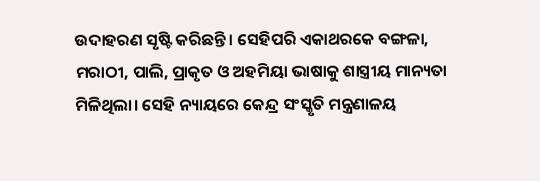ଉଦାହରଣ ସୃଷ୍ଟି କରିଛନ୍ତି। ସେହିପରି ଏକାଥରକେ ବଙ୍ଗଳା, ମରାଠୀ, ପାଲି, ପ୍ରାକୃତ ଓ ଅହମିୟା ଭାଷାକୁ ଶାସ୍ତ୍ରୀୟ ମାନ୍ୟତା ମିଳିଥିଲା। ସେହି ନ୍ୟାୟରେ କେନ୍ଦ୍ର ସଂସ୍କୃତି ମନ୍ତ୍ରଣାଳୟ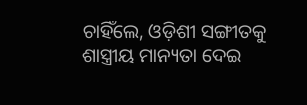ଚାହିଁଲେ, ଓଡ଼ିଶୀ ସଙ୍ଗୀତକୁ ଶାସ୍ତ୍ରୀୟ ମାନ୍ୟତା ଦେଇ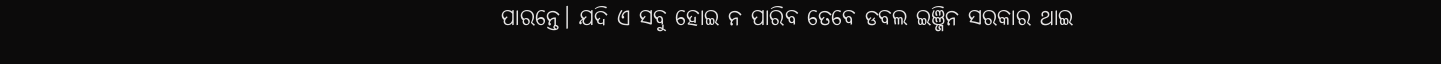ପାରନ୍ତେ। ଯଦି ଏ ସବୁ ହୋଇ ନ ପାରିବ ତେବେ ଡବଲ ଇଞ୍ଜିନ ସରକାର ଥାଇ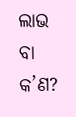ଲାଭ ବା କ’ଣ?